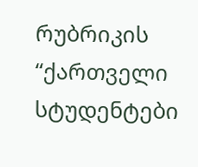რუბრიკის “ქართველი სტუდენტები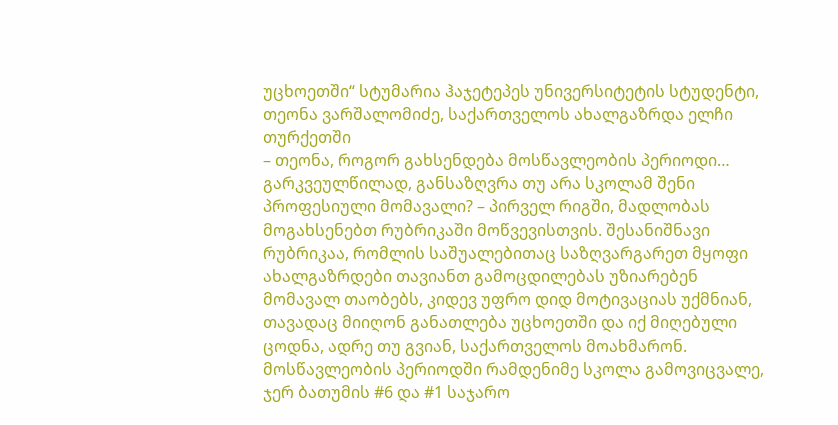უცხოეთში“ სტუმარია ჰაჯეტეპეს უნივერსიტეტის სტუდენტი, თეონა ვარშალომიძე, საქართველოს ახალგაზრდა ელჩი თურქეთში
– თეონა, როგორ გახსენდება მოსწავლეობის პერიოდი… გარკვეულწილად, განსაზღვრა თუ არა სკოლამ შენი პროფესიული მომავალი? – პირველ რიგში, მადლობას მოგახსენებთ რუბრიკაში მოწვევისთვის. შესანიშნავი რუბრიკაა, რომლის საშუალებითაც საზღვარგარეთ მყოფი ახალგაზრდები თავიანთ გამოცდილებას უზიარებენ მომავალ თაობებს, კიდევ უფრო დიდ მოტივაციას უქმნიან, თავადაც მიიღონ განათლება უცხოეთში და იქ მიღებული ცოდნა, ადრე თუ გვიან, საქართველოს მოახმარონ. მოსწავლეობის პერიოდში რამდენიმე სკოლა გამოვიცვალე, ჯერ ბათუმის #6 და #1 საჯარო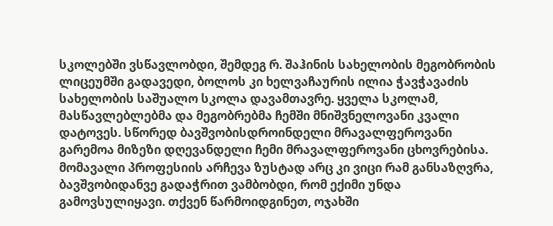სკოლებში ვსწავლობდი, შემდეგ რ. შაჰინის სახელობის მეგობრობის ლიცეუმში გადავედი, ბოლოს კი ხელვაჩაურის ილია ჭავჭავაძის სახელობის საშუალო სკოლა დავამთავრე. ყველა სკოლამ, მასწავლებლებმა და მეგობრებმა ჩემში მნიშვნელოვანი კვალი დატოვეს. სწორედ ბავშვობისდროინდელი მრავალფეროვანი გარემოა მიზეზი დღევანდელი ჩემი მრავალფეროვანი ცხოვრებისა. მომავალი პროფესიის არჩევა ზუსტად არც კი ვიცი რამ განსაზღვრა, ბავშვობიდანვე გადაჭრით ვამბობდი, რომ ექიმი უნდა გამოვსულიყავი. თქვენ წარმოიდგინეთ, ოჯახში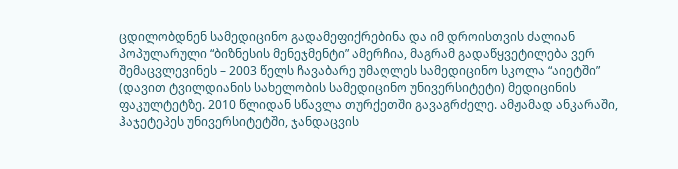ცდილობდნენ სამედიცინო გადამეფიქრებინა და იმ დროისთვის ძალიან პოპულარული “ბიზნესის მენეჯმენტი” ამერჩია, მაგრამ გადაწყვეტილება ვერ შემაცვლევინეს – 2003 წელს ჩავაბარე უმაღლეს სამედიცინო სკოლა “აიეტში” (დავით ტვილდიანის სახელობის სამედიცინო უნივერსიტეტი) მედიცინის ფაკულტეტზე. 2010 წლიდან სწავლა თურქეთში გავაგრძელე. ამჟამად ანკარაში, ჰაჯეტეპეს უნივერსიტეტში, ჯანდაცვის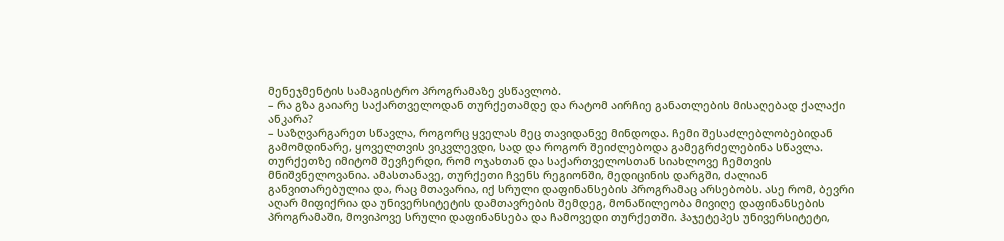მენეჯმენტის სამაგისტრო პროგრამაზე ვსწავლობ.
– რა გზა გაიარე საქართველოდან თურქეთამდე და რატომ აირჩიე განათლების მისაღებად ქალაქი ანკარა?
– საზღვარგარეთ სწავლა, როგორც ყველას მეც თავიდანვე მინდოდა. ჩემი შესაძლებლობებიდან გამომდინარე, ყოველთვის ვიკვლევდი, სად და როგორ შეიძლებოდა გამეგრძელებინა სწავლა. თურქეთზე იმიტომ შევჩერდი, რომ ოჯახთან და საქართველოსთან სიახლოვე ჩემთვის მნიშვნელოვანია. ამასთანავე, თურქეთი ჩვენს რეგიონში, მედიცინის დარგში, ძალიან განვითარებულია და, რაც მთავარია, იქ სრული დაფინანსების პროგრამაც არსებობს. ასე რომ, ბევრი აღარ მიფიქრია და უნივერსიტეტის დამთავრების შემდეგ, მონაწილეობა მივიღე დაფინანსების პროგრამაში, მოვიპოვე სრული დაფინანსება და ჩამოვედი თურქეთში. ჰაჯეტეპეს უნივერსიტეტი,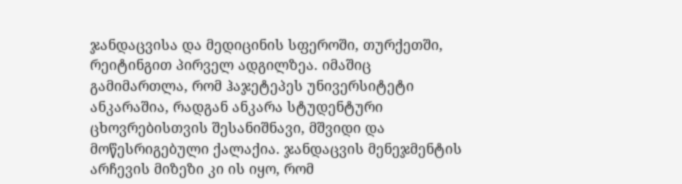ჯანდაცვისა და მედიცინის სფეროში, თურქეთში, რეიტინგით პირველ ადგილზეა. იმაშიც გამიმართლა, რომ ჰაჯეტეპეს უნივერსიტეტი ანკარაშია, რადგან ანკარა სტუდენტური ცხოვრებისთვის შესანიშნავი, მშვიდი და მოწესრიგებული ქალაქია. ჯანდაცვის მენეჯმენტის არჩევის მიზეზი კი ის იყო, რომ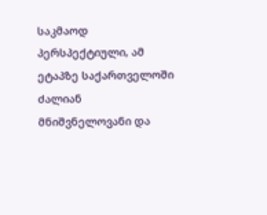საკმაოდ პერსპექტიული, ამ ეტაპზე საქართველოში ძალიან მნიშვნელოვანი და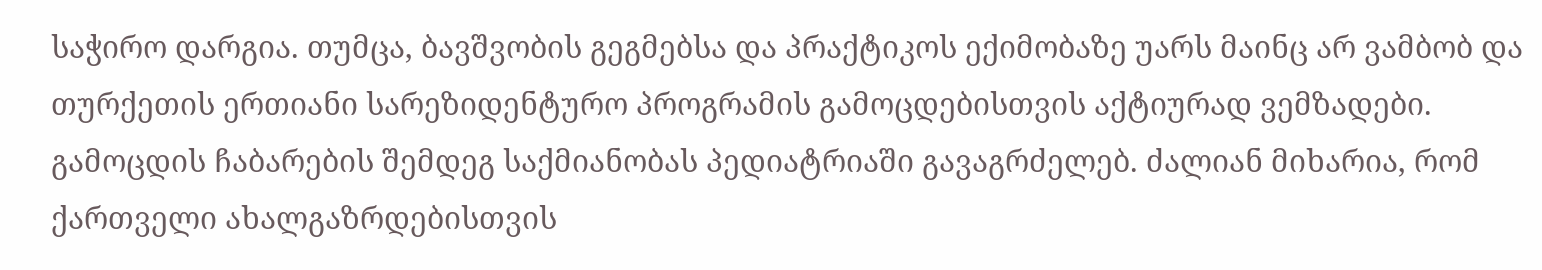საჭირო დარგია. თუმცა, ბავშვობის გეგმებსა და პრაქტიკოს ექიმობაზე უარს მაინც არ ვამბობ და თურქეთის ერთიანი სარეზიდენტურო პროგრამის გამოცდებისთვის აქტიურად ვემზადები. გამოცდის ჩაბარების შემდეგ საქმიანობას პედიატრიაში გავაგრძელებ. ძალიან მიხარია, რომ ქართველი ახალგაზრდებისთვის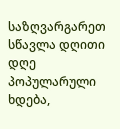საზღვარგარეთ სწავლა დღითი დღე პოპულარული ხდება,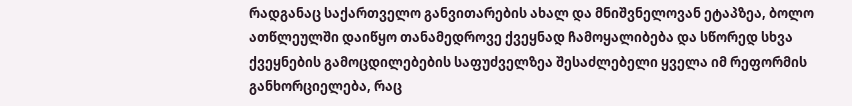რადგანაც საქართველო განვითარების ახალ და მნიშვნელოვან ეტაპზეა, ბოლო ათწლეულში დაიწყო თანამედროვე ქვეყნად ჩამოყალიბება და სწორედ სხვა ქვეყნების გამოცდილებების საფუძველზეა შესაძლებელი ყველა იმ რეფორმის განხორციელება, რაც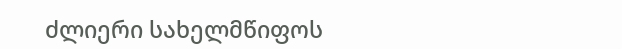ძლიერი სახელმწიფოს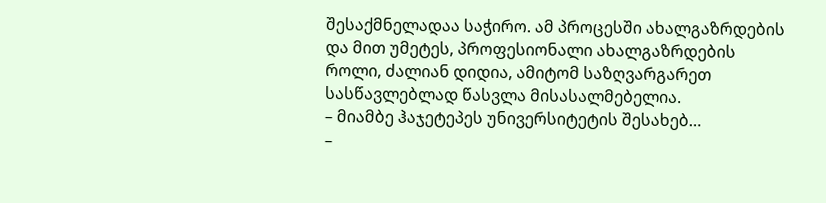შესაქმნელადაა საჭირო. ამ პროცესში ახალგაზრდების და მით უმეტეს, პროფესიონალი ახალგაზრდების როლი, ძალიან დიდია, ამიტომ საზღვარგარეთ სასწავლებლად წასვლა მისასალმებელია.
– მიამბე ჰაჯეტეპეს უნივერსიტეტის შესახებ…
–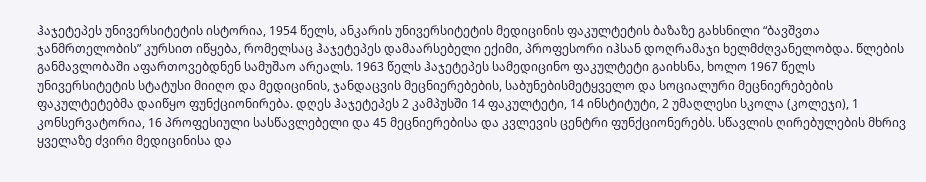ჰაჯეტეპეს უნივერსიტეტის ისტორია, 1954 წელს, ანკარის უნივერსიტეტის მედიცინის ფაკულტეტის ბაზაზე გახსნილი “ბავშვთა ჯანმრთელობის” კურსით იწყება, რომელსაც ჰაჯეტეპეს დამაარსებელი ექიმი, პროფესორი იჰსან დოღრამაჯი ხელმძღვანელობდა. წლების განმავლობაში აფართოვებდნენ სამუშაო არეალს. 1963 წელს ჰაჯეტეპეს სამედიცინო ფაკულტეტი გაიხსნა, ხოლო 1967 წელს უნივერსიტეტის სტატუსი მიიღო და მედიცინის, ჯანდაცვის მეცნიერებების, საბუნებისმეტყველო და სოციალური მეცნიერებების ფაკულტეტებმა დაიწყო ფუნქციონირება. დღეს ჰაჯეტეპეს 2 კამპუსში 14 ფაკულტეტი, 14 ინსტიტუტი, 2 უმაღლესი სკოლა (კოლეჯი), 1 კონსერვატორია, 16 პროფესიული სასწავლებელი და 45 მეცნიერებისა და კვლევის ცენტრი ფუნქციონერებს. სწავლის ღირებულების მხრივ ყველაზე ძვირი მედიცინისა და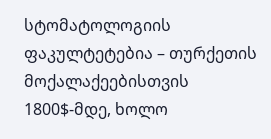სტომატოლოგიის ფაკულტეტებია – თურქეთის მოქალაქეებისთვის 1800$-მდე, ხოლო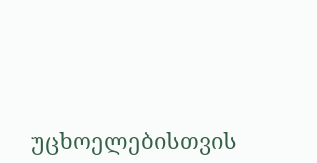უცხოელებისთვის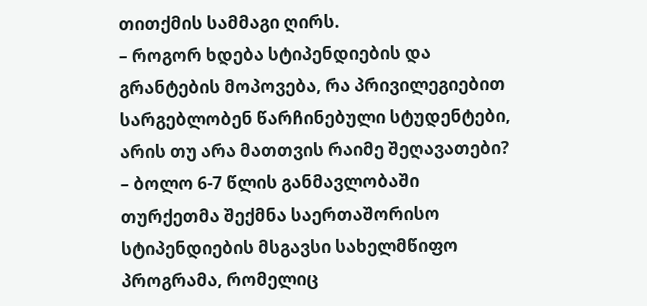თითქმის სამმაგი ღირს.
– როგორ ხდება სტიპენდიების და გრანტების მოპოვება, რა პრივილეგიებით სარგებლობენ წარჩინებული სტუდენტები, არის თუ არა მათთვის რაიმე შეღავათები?
– ბოლო 6-7 წლის განმავლობაში თურქეთმა შექმნა საერთაშორისო სტიპენდიების მსგავსი სახელმწიფო პროგრამა, რომელიც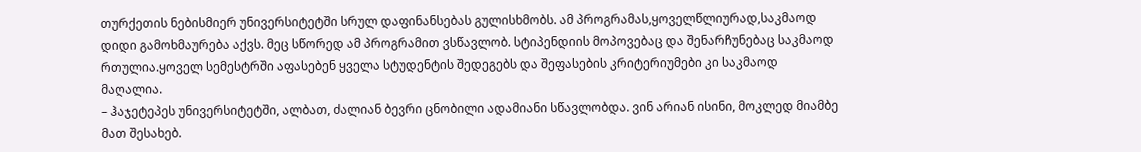თურქეთის ნებისმიერ უნივერსიტეტში სრულ დაფინანსებას გულისხმობს. ამ პროგრამას,ყოველწლიურად,საკმაოდ დიდი გამოხმაურება აქვს. მეც სწორედ ამ პროგრამით ვსწავლობ. სტიპენდიის მოპოვებაც და შენარჩუნებაც საკმაოდ რთულია.ყოველ სემესტრში აფასებენ ყველა სტუდენტის შედეგებს და შეფასების კრიტერიუმები კი საკმაოდ მაღალია.
– ჰაჯეტეპეს უნივერსიტეტში, ალბათ, ძალიან ბევრი ცნობილი ადამიანი სწავლობდა. ვინ არიან ისინი, მოკლედ მიამბე მათ შესახებ.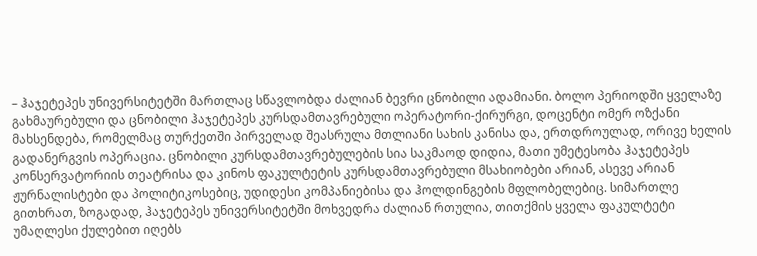– ჰაჯეტეპეს უნივერსიტეტში მართლაც სწავლობდა ძალიან ბევრი ცნობილი ადამიანი. ბოლო პერიოდში ყველაზე გახმაურებული და ცნობილი ჰაჯეტეპეს კურსდამთავრებული ოპერატორი-ქირურგი, დოცენტი ომერ ოზქანი მახსენდება, რომელმაც თურქეთში პირველად შეასრულა მთლიანი სახის კანისა და, ერთდროულად, ორივე ხელის გადანერგვის ოპერაცია. ცნობილი კურსდამთავრებულების სია საკმაოდ დიდია, მათი უმეტესობა ჰაჯეტეპეს კონსერვატორიის თეატრისა და კინოს ფაკულტეტის კურსდამთავრებული მსახიობები არიან, ასევე არიან ჟურნალისტები და პოლიტიკოსებიც, უდიდესი კომპანიებისა და ჰოლდინგების მფლობელებიც. სიმართლე გითხრათ, ზოგადად, ჰაჯეტეპეს უნივერსიტეტში მოხვედრა ძალიან რთულია, თითქმის ყველა ფაკულტეტი უმაღლესი ქულებით იღებს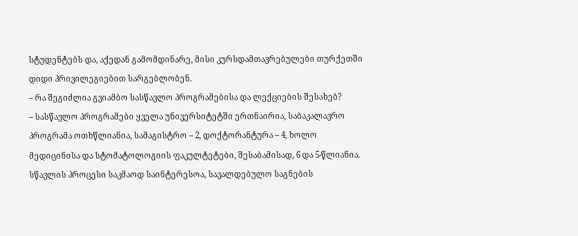სტუდენტებს და, აქედან გამომდინარე, მისი კურსდამთავრებულები თურქეთში დიდი პრივილეგიებით სარგებლობენ.
– რა შეგიძლია გვიამბო სასწავლო პროგრამებისა და ლექციების შესახებ?
– სასწავლო პროგრამები ყველა უნივერსიტეტში ერთნაირია, საბაკალავრო პროგრამა ოთხწლიანია, სამაგისტრო – 2, დოქტორანტურა – 4, ხოლო მედიცინისა და სტომატოლოგიის ფაკულტეტები, შესაბამისად, 6 და 5-წლიანია. სწავლის პროცესი საკმაოდ საინტერესოა, სავალდებულო საგნების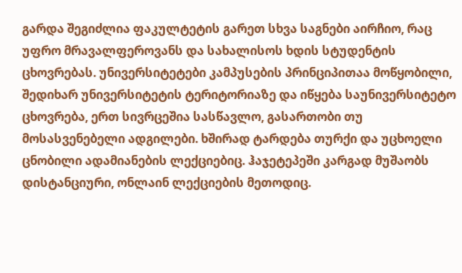გარდა შეგიძლია ფაკულტეტის გარეთ სხვა საგნები აირჩიო, რაც უფრო მრავალფეროვანს და სახალისოს ხდის სტუდენტის ცხოვრებას. უნივერსიტეტები კამპუსების პრინციპითაა მოწყობილი, შედიხარ უნივერსიტეტის ტერიტორიაზე და იწყება საუნივერსიტეტო ცხოვრება, ერთ სივრცეშია სასწავლო, გასართობი თუ მოსასვენებელი ადგილები. ხშირად ტარდება თურქი და უცხოელი ცნობილი ადამიანების ლექციებიც. ჰაჯეტეპეში კარგად მუშაობს დისტანციური, ონლაინ ლექციების მეთოდიც.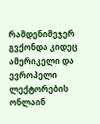რამდენიმეჯერ გვქონდა კიდეც ამერიკელი და ევროპელი ლექტორების ონლაინ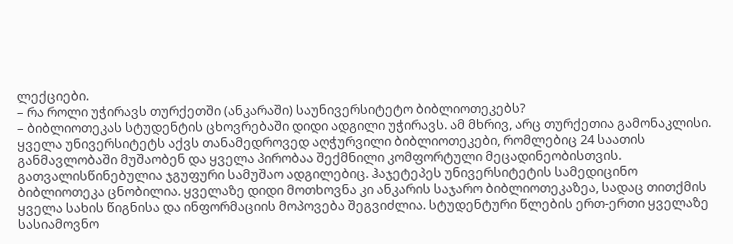ლექციები.
– რა როლი უჭირავს თურქეთში (ანკარაში) საუნივერსიტეტო ბიბლიოთეკებს?
– ბიბლიოთეკას სტუდენტის ცხოვრებაში დიდი ადგილი უჭირავს. ამ მხრივ, არც თურქეთია გამონაკლისი. ყველა უნივერსიტეტს აქვს თანამედროვედ აღჭურვილი ბიბლიოთეკები, რომლებიც 24 საათის განმავლობაში მუშაობენ და ყველა პირობაა შექმნილი კომფორტული მეცადინეობისთვის. გათვალისწინებულია ჯგუფური სამუშაო ადგილებიც. ჰაჯეტეპეს უნივერსიტეტის სამედიცინო ბიბლიოთეკა ცნობილია. ყველაზე დიდი მოთხოვნა კი ანკარის საჯარო ბიბლიოთეკაზეა, სადაც თითქმის ყველა სახის წიგნისა და ინფორმაციის მოპოვება შეგვიძლია. სტუდენტური წლების ერთ-ერთი ყველაზე სასიამოვნო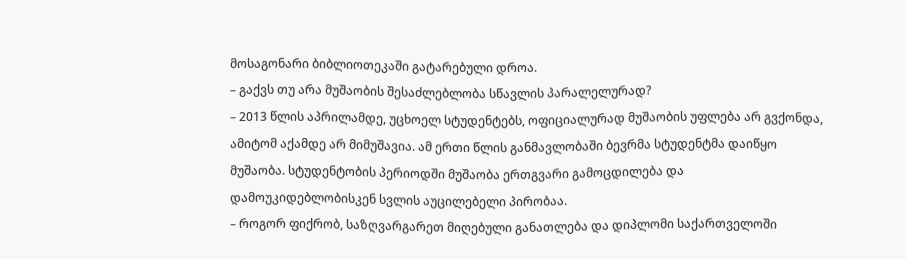მოსაგონარი ბიბლიოთეკაში გატარებული დროა.
– გაქვს თუ არა მუშაობის შესაძლებლობა სწავლის პარალელურად?
– 2013 წლის აპრილამდე, უცხოელ სტუდენტებს, ოფიციალურად მუშაობის უფლება არ გვქონდა, ამიტომ აქამდე არ მიმუშავია. ამ ერთი წლის განმავლობაში ბევრმა სტუდენტმა დაიწყო მუშაობა. სტუდენტობის პერიოდში მუშაობა ერთგვარი გამოცდილება და დამოუკიდებლობისკენ სვლის აუცილებელი პირობაა.
– როგორ ფიქრობ, საზღვარგარეთ მიღებული განათლება და დიპლომი საქართველოში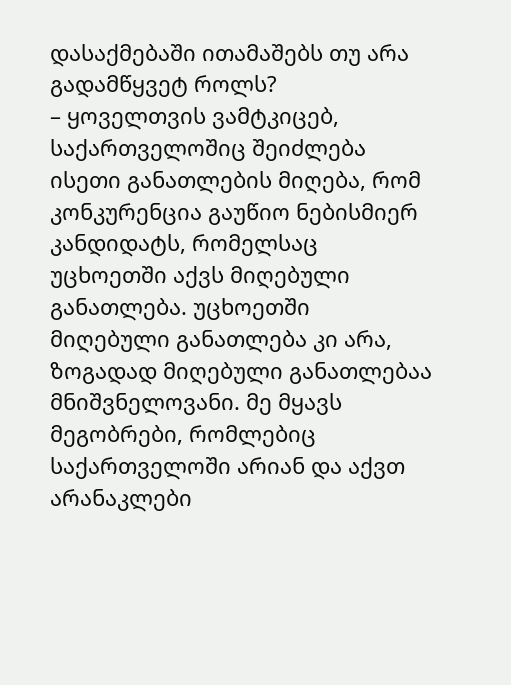დასაქმებაში ითამაშებს თუ არა გადამწყვეტ როლს?
– ყოველთვის ვამტკიცებ, საქართველოშიც შეიძლება ისეთი განათლების მიღება, რომ კონკურენცია გაუწიო ნებისმიერ კანდიდატს, რომელსაც უცხოეთში აქვს მიღებული განათლება. უცხოეთში მიღებული განათლება კი არა, ზოგადად მიღებული განათლებაა მნიშვნელოვანი. მე მყავს მეგობრები, რომლებიც საქართველოში არიან და აქვთ არანაკლები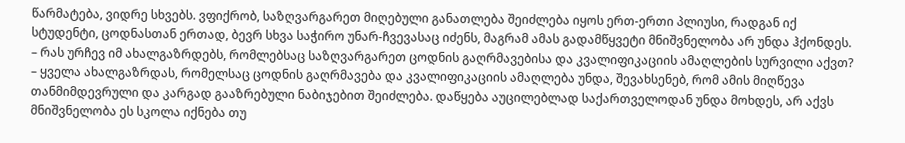წარმატება, ვიდრე სხვებს. ვფიქრობ, საზღვარგარეთ მიღებული განათლება შეიძლება იყოს ერთ-ერთი პლიუსი, რადგან იქ სტუდენტი, ცოდნასთან ერთად, ბევრ სხვა საჭირო უნარ-ჩვევასაც იძენს, მაგრამ ამას გადამწყვეტი მნიშვნელობა არ უნდა ჰქონდეს.
– რას ურჩევ იმ ახალგაზრდებს, რომლებსაც საზღვარგარეთ ცოდნის გაღრმავებისა და კვალიფიკაციის ამაღლების სურვილი აქვთ?
– ყველა ახალგაზრდას, რომელსაც ცოდნის გაღრმავება და კვალიფიკაციის ამაღლება უნდა, შევახსენებ, რომ ამის მიღწევა თანმიმდევრული და კარგად გააზრებული ნაბიჯებით შეიძლება. დაწყება აუცილებლად საქართველოდან უნდა მოხდეს, არ აქვს მნიშვნელობა ეს სკოლა იქნება თუ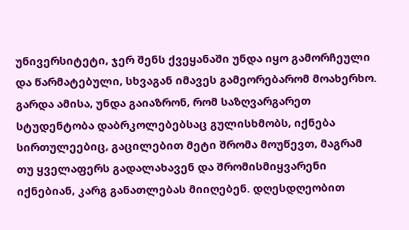უნივერსიტეტი, ჯერ შენს ქვეყანაში უნდა იყო გამორჩეული და წარმატებული, სხვაგან იმავეს გამეორებარომ მოახერხო. გარდა ამისა, უნდა გაიაზრონ, რომ საზღვარგარეთ სტუდენტობა დაბრკოლებებსაც გულისხმობს, იქნება სირთულეებიც, გაცილებით მეტი შრომა მოუწევთ, მაგრამ თუ ყველაფერს გადალახავენ და შრომისმიყვარენი იქნებიან, კარგ განათლებას მიიღებენ. დღესდღეობით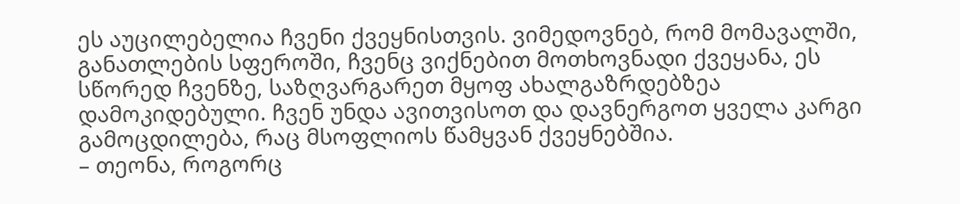ეს აუცილებელია ჩვენი ქვეყნისთვის. ვიმედოვნებ, რომ მომავალში, განათლების სფეროში, ჩვენც ვიქნებით მოთხოვნადი ქვეყანა, ეს სწორედ ჩვენზე, საზღვარგარეთ მყოფ ახალგაზრდებზეა დამოკიდებული. ჩვენ უნდა ავითვისოთ და დავნერგოთ ყველა კარგი გამოცდილება, რაც მსოფლიოს წამყვან ქვეყნებშია.
– თეონა, როგორც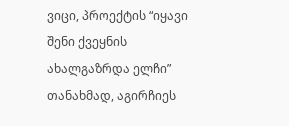ვიცი, პროექტის “იყავი შენი ქვეყნის ახალგაზრდა ელჩი” თანახმად, აგირჩიეს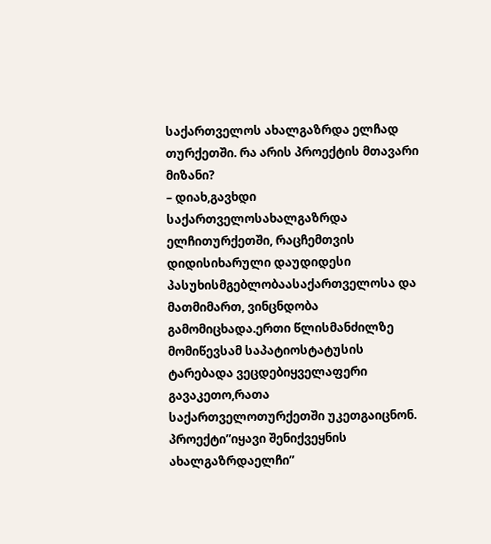საქართველოს ახალგაზრდა ელჩად თურქეთში. რა არის პროექტის მთავარი მიზანი?
– დიახ,გავხდი საქართველოსახალგაზრდა ელჩითურქეთში, რაცჩემთვის დიდისიხარული დაუდიდესი პასუხისმგებლობაასაქართველოსა და მათმიმართ, ვინცნდობა გამომიცხადა.ერთი წლისმანძილზე მომიწევსამ საპატიოსტატუსის ტარებადა ვეცდებიყველაფერი გავაკეთო,რათა საქართველოთურქეთში უკეთგაიცნონ. პროექტი”იყავი შენიქვეყნის ახალგაზრდაელჩი”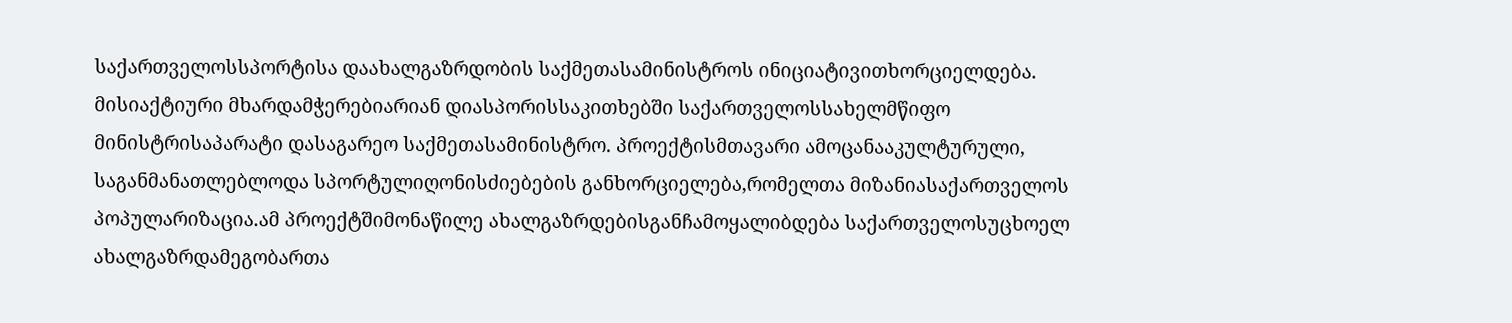საქართველოსსპორტისა დაახალგაზრდობის საქმეთასამინისტროს ინიციატივითხორციელდება. მისიაქტიური მხარდამჭერებიარიან დიასპორისსაკითხებში საქართველოსსახელმწიფო მინისტრისაპარატი დასაგარეო საქმეთასამინისტრო. პროექტისმთავარი ამოცანააკულტურული, საგანმანათლებლოდა სპორტულიღონისძიებების განხორციელება,რომელთა მიზანიასაქართველოს პოპულარიზაცია.ამ პროექტშიმონაწილე ახალგაზრდებისგანჩამოყალიბდება საქართველოსუცხოელ ახალგაზრდამეგობართა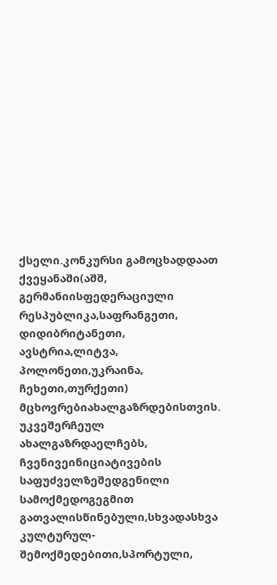ქსელი.კონკურსი გამოცხადდაათ ქვეყანაში(აშშ, გერმანიისფედერაციული რესპუბლიკა,საფრანგეთი, დიდიბრიტანეთი, ავსტრია,ლიტვა, პოლონეთი,უკრაინა, ჩეხეთი,თურქეთი) მცხოვრებიახალგაზრდებისთვის. უკვეშერჩეულ ახალგაზრდაელჩებს, ჩვენივეინიციატივების საფუძველზეშედგენილი სამოქმედოგეგმით გათვალისწინებული,სხვადასხვა კულტურულ-შემოქმედებითი,სპორტული,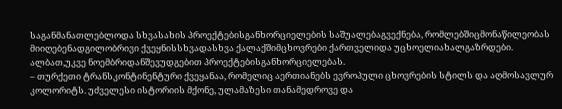საგანმანათლებლოდა სხვასახის პროექტებისგანხორციელების საშუალებაგვექნება, რომლებშიცმონაწილეობას მიიღებენადგილობრივი ქვეყნისსხვადასხვა ქალაქშიმცხოვრები ქართველიდა უცხოელიახალგაზრდები. ალბათ,უკვე ნოემბრიდანშევუდგებით პროექტებისგანხორციელებას.
– თურქეთი ტრანსკონტინენტური ქვეყანაა, რომელიც აერთიანებს ევროპული ცხოვრების სტილს და აღმოსავლურ კოლორიტს. უძველესი ისტორიის მქონე, ულამაზესი თანამედროვე და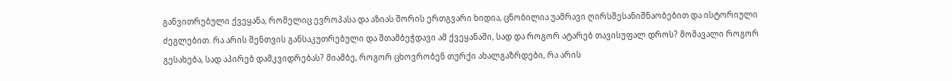განვითრებული ქვეყანა, რომელიც ევროპასა და აზიას შორის ერთგვარი ხიდია, ცნობილია უამრავი ღირსშესანიშნაობებით და ისტორიული ძეგლებით. რა არის შენთვის განსაკუთრებული და შთამბეჭდავი ამ ქვეყანაში, სად და როგორ ატარებ თავისუფალ დროს? მომავალი როგორ გესახება, სად აპირებ დამკვიდრებას? მიამბე, როგორ ცხოვრობენ თურქი ახალგაზრდები, რა არის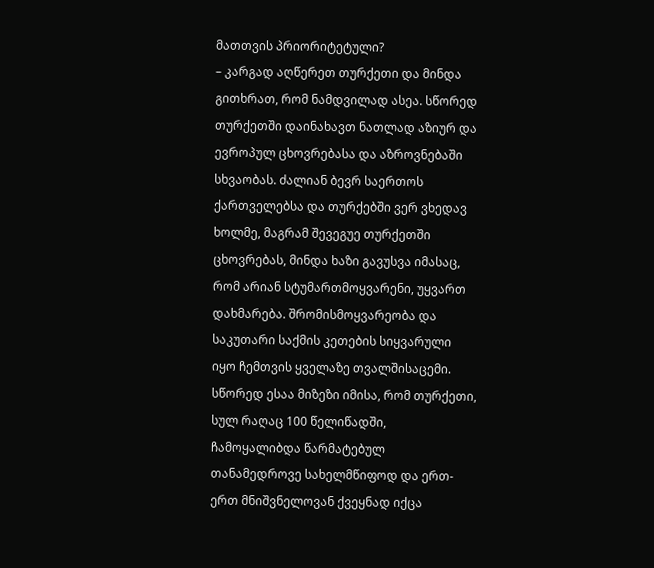მათთვის პრიორიტეტული?
– კარგად აღწერეთ თურქეთი და მინდა გითხრათ, რომ ნამდვილად ასეა. სწორედ თურქეთში დაინახავთ ნათლად აზიურ და ევროპულ ცხოვრებასა და აზროვნებაში სხვაობას. ძალიან ბევრ საერთოს ქართველებსა და თურქებში ვერ ვხედავ ხოლმე, მაგრამ შევეგუე თურქეთში ცხოვრებას, მინდა ხაზი გავუსვა იმასაც, რომ არიან სტუმართმოყვარენი, უყვართ დახმარება. შრომისმოყვარეობა და საკუთარი საქმის კეთების სიყვარული იყო ჩემთვის ყველაზე თვალშისაცემი. სწორედ ესაა მიზეზი იმისა, რომ თურქეთი, სულ რაღაც 100 წელიწადში, ჩამოყალიბდა წარმატებულ თანამედროვე სახელმწიფოდ და ერთ-ერთ მნიშვნელოვან ქვეყნად იქცა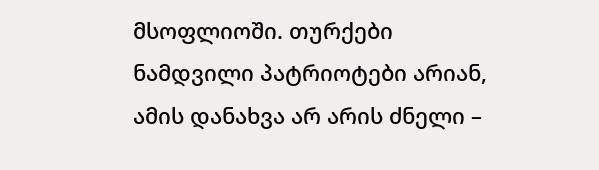მსოფლიოში. თურქები ნამდვილი პატრიოტები არიან, ამის დანახვა არ არის ძნელი –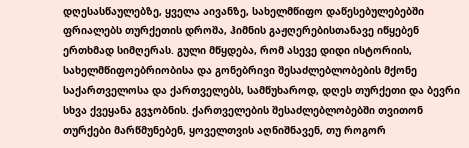დღესასწაულებზე, ყველა აივანზე, სახელმწიფო დაწესებულებებში ფრიალებს თურქეთის დროშა, ჰიმნის გაჟღერებისთანავე იწყებენ ერთხმად სიმღერას. გული მწყდება, რომ ასევე დიდი ისტორიის, სახელმწიფოებრიობისა და გონებრივი შესაძლებლობების მქონე საქართველოსა და ქართველებს, სამწუხაროდ, დღეს თურქეთი და ბევრი სხვა ქვეყანა გვჯობნის. ქართველების შესაძლებლობებში თვითონ თურქები მარწმუნებენ, ყოველთვის აღნიშნავენ, თუ როგორ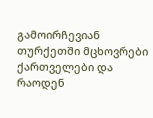გამოირჩევიან თურქეთში მცხოვრები ქართველები და რაოდენ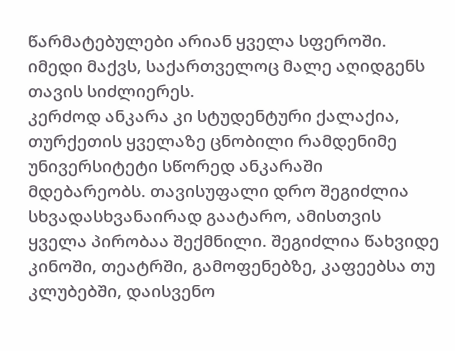წარმატებულები არიან ყველა სფეროში. იმედი მაქვს, საქართველოც მალე აღიდგენს თავის სიძლიერეს.
კერძოდ ანკარა კი სტუდენტური ქალაქია, თურქეთის ყველაზე ცნობილი რამდენიმე უნივერსიტეტი სწორედ ანკარაში მდებარეობს. თავისუფალი დრო შეგიძლია სხვადასხვანაირად გაატარო, ამისთვის ყველა პირობაა შექმნილი. შეგიძლია წახვიდე კინოში, თეატრში, გამოფენებზე, კაფეებსა თუ კლუბებში, დაისვენო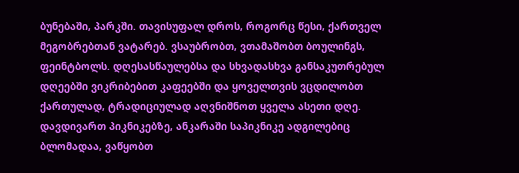ბუნებაში, პარკში. თავისუფალ დროს, როგორც წესი, ქართველ მეგობრებთან ვატარებ. ვსაუბრობთ, ვთამაშობთ ბოულინგს, ფეინტბოლს. დღესასწაულებსა და სხვადასხვა განსაკუთრებულ დღეებში ვიკრიბებით კაფეებში და ყოველთვის ვცდილობთ ქართულად, ტრადიციულად აღვნიშნოთ ყველა ასეთი დღე. დავდივართ პიკნიკებზე, ანკარაში საპიკნიკე ადგილებიც ბლომადაა, ვაწყობთ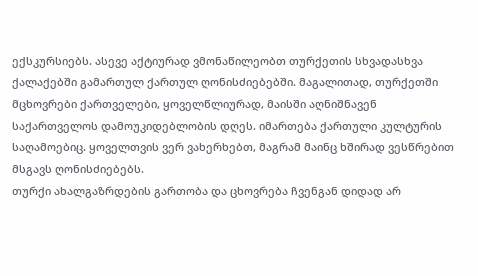ექსკურსიებს. ასევე აქტიურად ვმონაწილეობთ თურქეთის სხვადასხვა ქალაქებში გამართულ ქართულ ღონისძიებებში. მაგალითად, თურქეთში მცხოვრები ქართველები, ყოველწლიურად, მაისში აღნიშნავენ საქართველოს დამოუკიდებლობის დღეს. იმართება ქართული კულტურის საღამოებიც. ყოველთვის ვერ ვახერხებთ, მაგრამ მაინც ხშირად ვესწრებით მსგავს ღონისძიებებს.
თურქი ახალგაზრდების გართობა და ცხოვრება ჩვენგან დიდად არ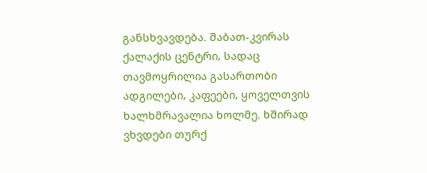განსხვავდება. შაბათ-კვირას ქალაქის ცენტრი, სადაც თავმოყრილია გასართობი ადგილები, კაფეები, ყოველთვის ხალხმრავალია ხოლმე. ხშირად ვხვდები თურქ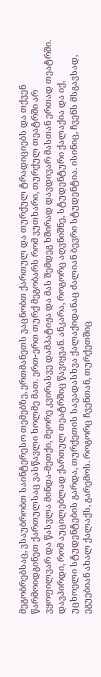მეგობრებსაც, ვსაუბრობთ საინტერესო თემებზე, ერთმანეთს ვაცნობთ ქართულ და თურქულ ტრადიციებს და თქვენ წარმოიდგინეთ ქართულსაც ვასწავლი ხოლმე მათ. ერთ-ერთ თურქ მეგობარს რომ ვუთხარი, თურქულ თეატრში არ ვყოფილვარ და წასვლა მინდა-მეთქი, მეორე კვირასვე დამპატიჟა და მას შემდეგ ხშირად დავდივარ მასთან ერთად თეატრში. დავპირდი, რომ აუცილებლად ქართულ თეატრშიც წავიყვან. ანკარა, როგორც აღვნიშნე, სტუდენტური ქალაქია და იქ, უცხოელი სტუდენტების გარდა, თურქეთის სავადასხვა ქალაქიდანაც ძალიან ბევრი სტუდენტია. ისინიც, ჩვენს მსგავსად, ეგუებიან ახალ ქალაქს, გარემოს. როგორც ჩვენთან, თურქეთშიც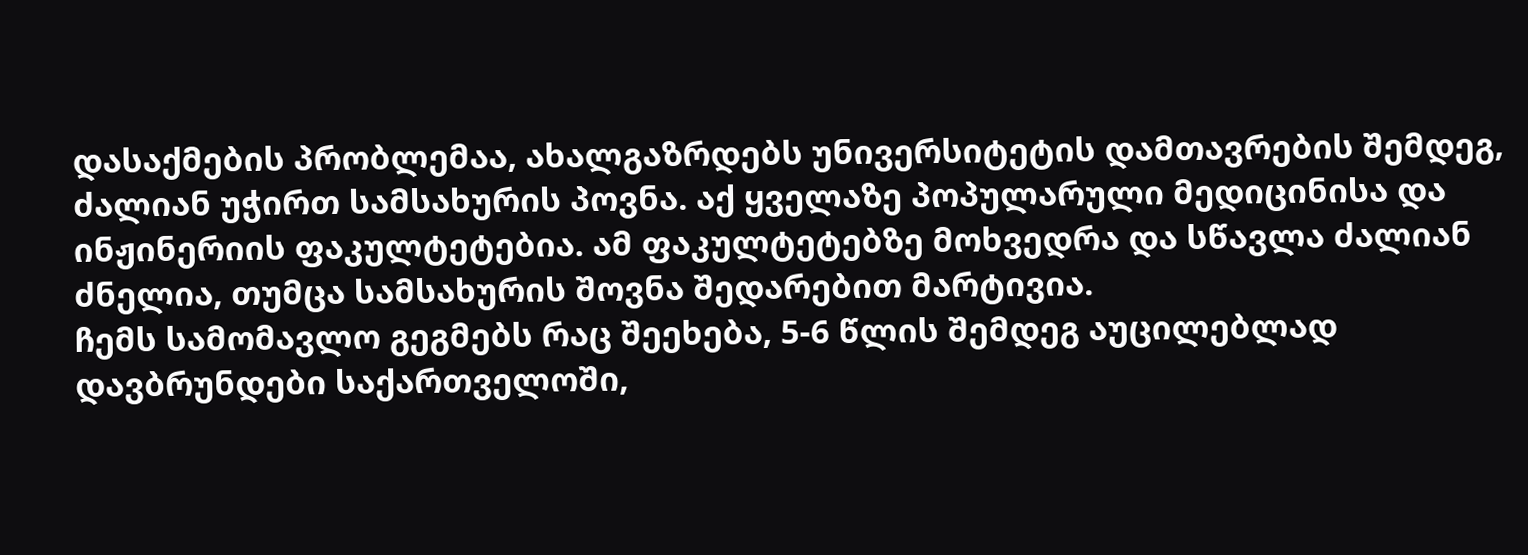დასაქმების პრობლემაა, ახალგაზრდებს უნივერსიტეტის დამთავრების შემდეგ, ძალიან უჭირთ სამსახურის პოვნა. აქ ყველაზე პოპულარული მედიცინისა და ინჟინერიის ფაკულტეტებია. ამ ფაკულტეტებზე მოხვედრა და სწავლა ძალიან ძნელია, თუმცა სამსახურის შოვნა შედარებით მარტივია.
ჩემს სამომავლო გეგმებს რაც შეეხება, 5-6 წლის შემდეგ აუცილებლად დავბრუნდები საქართველოში,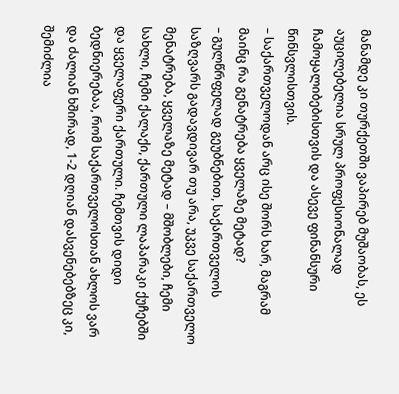მანამდე კი თურქეთში ვაპირებ მუშაობას, ეს აუცილებელია სრულ პროფესიონალად ჩამოყალიბებისთვის და ასევე ფინანსური წინსვლისთვის.
– საქართველოდან არც ისე შორს ხარ, მაგრამ მაინც რა გენატრება ყველაზე მეტად?
– გულწრფელად გეუბნებით, საქართველოს საზღვარს გადავდივარ თუ არა, უკვე საქართველო მენატრება, ყველაზე მეტად – მშობლები, ჩემი სახლი, ჩემი ქალაქი, ქართული ლაპარაკი ქუჩებში და ყველაფერი ქართული. ჩემთვის დიდი ბედნიერებაა, რომ საქართველოსთან ახლოს ვარ და ძალიან ხშირად, 1-2 დღიან დასვენებებზეც კი, შემიძლია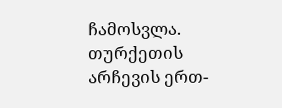ჩამოსვლა. თურქეთის არჩევის ერთ-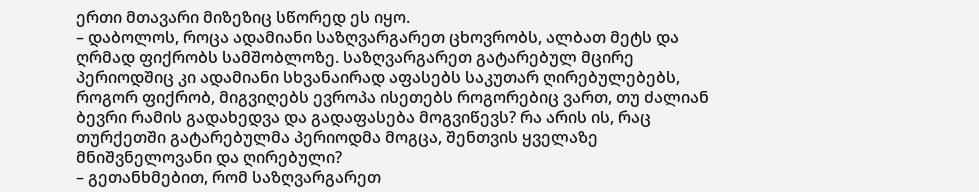ერთი მთავარი მიზეზიც სწორედ ეს იყო.
– დაბოლოს, როცა ადამიანი საზღვარგარეთ ცხოვრობს, ალბათ მეტს და ღრმად ფიქრობს სამშობლოზე. საზღვარგარეთ გატარებულ მცირე პერიოდშიც კი ადამიანი სხვანაირად აფასებს საკუთარ ღირებულებებს, როგორ ფიქრობ, მიგვიღებს ევროპა ისეთებს როგორებიც ვართ, თუ ძალიან ბევრი რამის გადახედვა და გადაფასება მოგვიწევს? რა არის ის, რაც თურქეთში გატარებულმა პერიოდმა მოგცა, შენთვის ყველაზე მნიშვნელოვანი და ღირებული?
– გეთანხმებით, რომ საზღვარგარეთ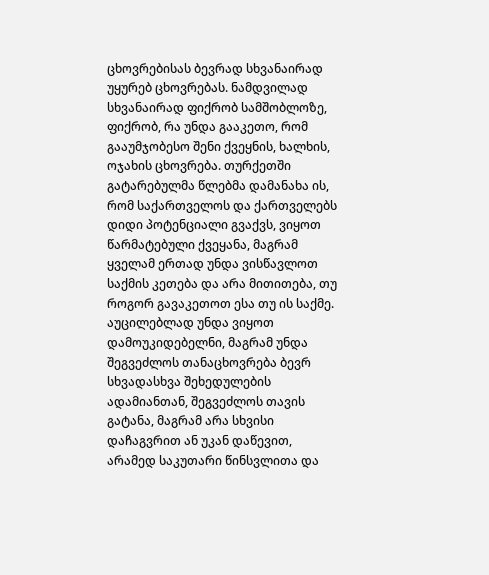ცხოვრებისას ბევრად სხვანაირად უყურებ ცხოვრებას. ნამდვილად სხვანაირად ფიქრობ სამშობლოზე, ფიქრობ, რა უნდა გააკეთო, რომ გააუმჯობესო შენი ქვეყნის, ხალხის, ოჯახის ცხოვრება. თურქეთში გატარებულმა წლებმა დამანახა ის, რომ საქართველოს და ქართველებს დიდი პოტენციალი გვაქვს, ვიყოთ წარმატებული ქვეყანა, მაგრამ ყველამ ერთად უნდა ვისწავლოთ საქმის კეთება და არა მითითება, თუ როგორ გავაკეთოთ ესა თუ ის საქმე. აუცილებლად უნდა ვიყოთ დამოუკიდებელნი, მაგრამ უნდა შეგვეძლოს თანაცხოვრება ბევრ სხვადასხვა შეხედულების ადამიანთან, შეგვეძლოს თავის გატანა, მაგრამ არა სხვისი დაჩაგვრით ან უკან დაწევით, არამედ საკუთარი წინსვლითა და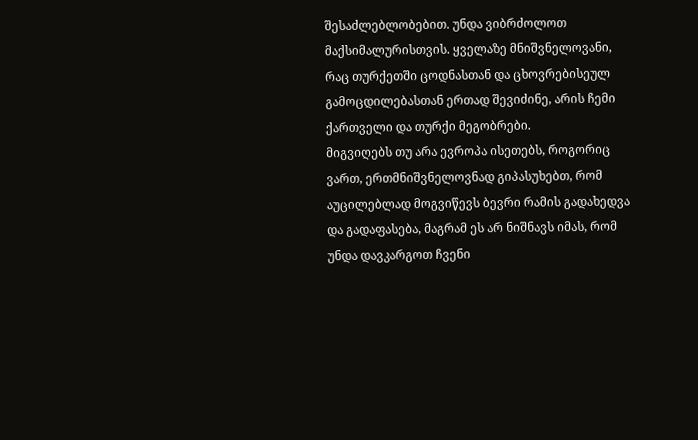შესაძლებლობებით. უნდა ვიბრძოლოთ მაქსიმალურისთვის. ყველაზე მნიშვნელოვანი, რაც თურქეთში ცოდნასთან და ცხოვრებისეულ გამოცდილებასთან ერთად შევიძინე, არის ჩემი ქართველი და თურქი მეგობრები.
მიგვიღებს თუ არა ევროპა ისეთებს, როგორიც ვართ, ერთმნიშვნელოვნად გიპასუხებთ, რომ აუცილებლად მოგვიწევს ბევრი რამის გადახედვა და გადაფასება, მაგრამ ეს არ ნიშნავს იმას, რომ უნდა დავკარგოთ ჩვენი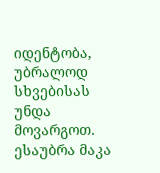იდენტობა, უბრალოდ სხვებისას უნდა მოვარგოთ.
ესაუბრა მაკა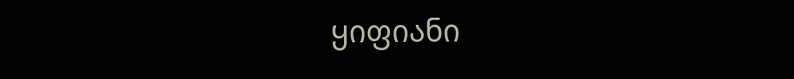ყიფიანი